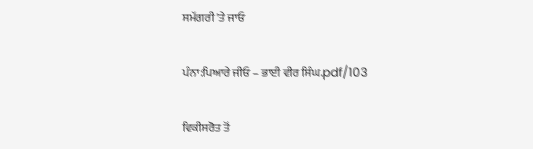ਸਮੱਗਰੀ 'ਤੇ ਜਾਓ

ਪੰਨਾ:ਪਿਆਰੇ ਜੀਓ – ਭਾਈ ਵੀਰ ਸਿੰਘ.pdf/103

ਵਿਕੀਸਰੋਤ ਤੋਂ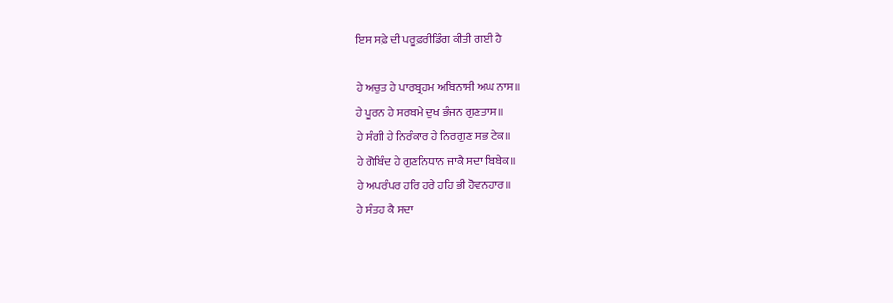ਇਸ ਸਫ਼ੇ ਦੀ ਪਰੂਫ਼ਰੀਡਿੰਗ ਕੀਤੀ ਗਈ ਹੈ

ਹੇ ਅਚੁਤ ਹੇ ਪਾਰਬ੍ਰਹਮ ਅਬਿਨਾਸੀ ਅਘ ਨਾਸ॥
ਹੇ ਪੂਰਨ ਹੇ ਸਰਬਮੇ ਦੁਖ ਭੰਜਨ ਗੁਣਤਾਸ॥
ਹੇ ਸੰਗੀ ਹੇ ਨਿਰੰਕਾਰ ਹੇ ਨਿਰਗੁਣ ਸਭ ਟੇਕ॥
ਹੇ ਗੋਬਿੰਦ ਹੇ ਗੁਣਨਿਧਾਨ ਜਾਕੈ ਸਦਾ ਬਿਬੇਕ॥
ਹੇ ਅਪਰੰਪਰ ਹਰਿ ਹਰੇ ਹਹਿ ਭੀ ਹੋਵਨਹਾਰ॥
ਹੇ ਸੰਤਹ ਕੈ ਸਦਾ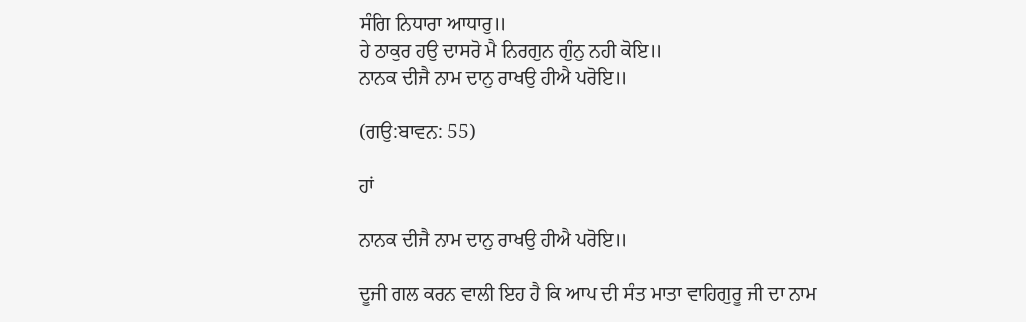ਸੰਗਿ ਨਿਧਾਰਾ ਆਧਾਰੁ॥
ਹੇ ਠਾਕੁਰ ਹਉ ਦਾਸਰੋ ਮੈ ਨਿਰਗੁਨ ਗੁੰਨੁ ਨਹੀ ਕੋਇ॥
ਨਾਨਕ ਦੀਜੈ ਨਾਮ ਦਾਨੁ ਰਾਖਉ ਹੀਐ ਪਰੋਇ॥

(ਗਉ:ਬਾਵਨ: 55)

ਹਾਂ

ਨਾਨਕ ਦੀਜੈ ਨਾਮ ਦਾਨੁ ਰਾਖਉ ਹੀਐ ਪਰੋਇ॥

ਦੂਜੀ ਗਲ ਕਰਨ ਵਾਲੀ ਇਹ ਹੈ ਕਿ ਆਪ ਦੀ ਸੰਤ ਮਾਤਾ ਵਾਹਿਗੁਰੂ ਜੀ ਦਾ ਨਾਮ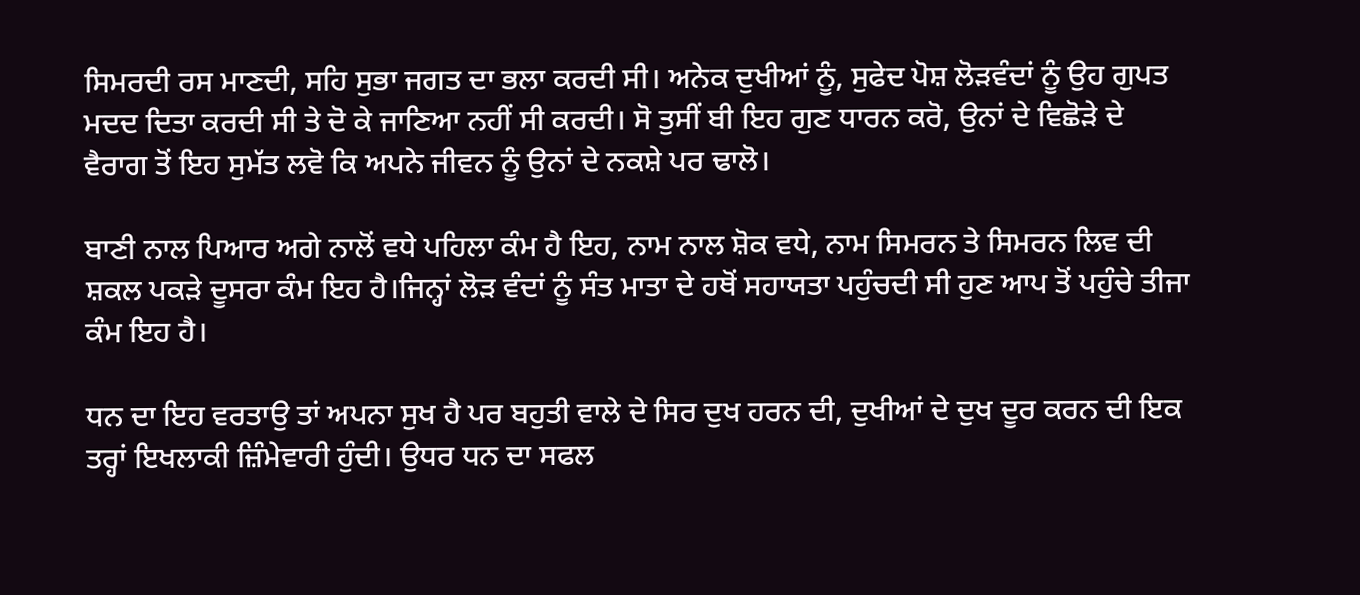ਸਿਮਰਦੀ ਰਸ ਮਾਣਦੀ, ਸਹਿ ਸੁਭਾ ਜਗਤ ਦਾ ਭਲਾ ਕਰਦੀ ਸੀ। ਅਨੇਕ ਦੁਖੀਆਂ ਨੂੰ, ਸੁਫੇਦ ਪੋਸ਼ ਲੋੜਵੰਦਾਂ ਨੂੰ ਉਹ ਗੁਪਤ ਮਦਦ ਦਿਤਾ ਕਰਦੀ ਸੀ ਤੇ ਦੋ ਕੇ ਜਾਣਿਆ ਨਹੀਂ ਸੀ ਕਰਦੀ। ਸੋ ਤੁਸੀਂ ਬੀ ਇਹ ਗੁਣ ਧਾਰਨ ਕਰੋ, ਉਨਾਂ ਦੇ ਵਿਛੋੜੇ ਦੇ ਵੈਰਾਗ ਤੋਂ ਇਹ ਸੁਮੱਤ ਲਵੋ ਕਿ ਅਪਨੇ ਜੀਵਨ ਨੂੰ ਉਨਾਂ ਦੇ ਨਕਸ਼ੇ ਪਰ ਢਾਲੋ।

ਬਾਣੀ ਨਾਲ ਪਿਆਰ ਅਗੇ ਨਾਲੋਂ ਵਧੇ ਪਹਿਲਾ ਕੰਮ ਹੈ ਇਹ, ਨਾਮ ਨਾਲ ਸ਼ੋਕ ਵਧੇ, ਨਾਮ ਸਿਮਰਨ ਤੇ ਸਿਮਰਨ ਲਿਵ ਦੀ ਸ਼ਕਲ ਪਕੜੇ ਦੂਸਰਾ ਕੰਮ ਇਹ ਹੈ।ਜਿਨ੍ਹਾਂ ਲੋੜ ਵੰਦਾਂ ਨੂੰ ਸੰਤ ਮਾਤਾ ਦੇ ਹਥੋਂ ਸਹਾਯਤਾ ਪਹੁੰਚਦੀ ਸੀ ਹੁਣ ਆਪ ਤੋਂ ਪਹੁੰਚੇ ਤੀਜਾ ਕੰਮ ਇਹ ਹੈ।

ਧਨ ਦਾ ਇਹ ਵਰਤਾਉ ਤਾਂ ਅਪਨਾ ਸੁਖ ਹੈ ਪਰ ਬਹੁਤੀ ਵਾਲੇ ਦੇ ਸਿਰ ਦੁਖ ਹਰਨ ਦੀ, ਦੁਖੀਆਂ ਦੇ ਦੁਖ ਦੂਰ ਕਰਨ ਦੀ ਇਕ ਤਰ੍ਹਾਂ ਇਖਲਾਕੀ ਜ਼ਿੰਮੇਵਾਰੀ ਹੁੰਦੀ। ਉਧਰ ਧਨ ਦਾ ਸਫਲ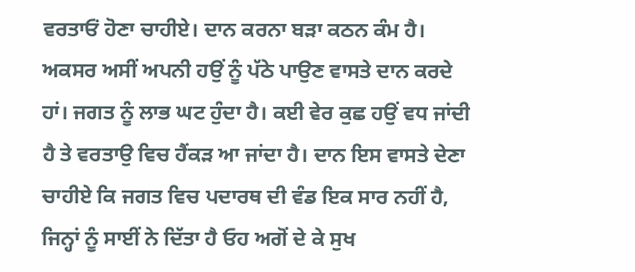ਵਰਤਾਓਂ ਹੋਣਾ ਚਾਹੀਏ। ਦਾਨ ਕਰਨਾ ਬੜਾ ਕਠਨ ਕੰਮ ਹੈ। ਅਕਸਰ ਅਸੀਂ ਅਪਨੀ ਹਉਂ ਨੂੰ ਪੱਠੇ ਪਾਉਣ ਵਾਸਤੇ ਦਾਨ ਕਰਦੇ ਹਾਂ। ਜਗਤ ਨੂੰ ਲਾਭ ਘਟ ਹੁੰਦਾ ਹੈ। ਕਈ ਵੇਰ ਕੁਛ ਹਉਂ ਵਧ ਜਾਂਦੀ ਹੈ ਤੇ ਵਰਤਾਉ ਵਿਚ ਹੈਂਕੜ ਆ ਜਾਂਦਾ ਹੈ। ਦਾਨ ਇਸ ਵਾਸਤੇ ਦੇਣਾ ਚਾਹੀਏ ਕਿ ਜਗਤ ਵਿਚ ਪਦਾਰਥ ਦੀ ਵੰਡ ਇਕ ਸਾਰ ਨਹੀਂ ਹੈ, ਜਿਨ੍ਹਾਂ ਨੂੰ ਸਾਈਂ ਨੇ ਦਿੱਤਾ ਹੈ ਓਹ ਅਗੋਂ ਦੇ ਕੇ ਸੁਖ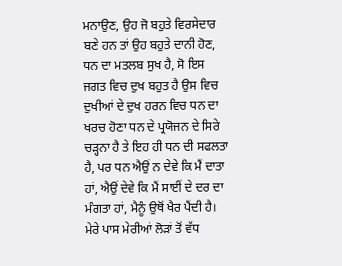ਮਨਾਉਣ, ਉਹ ਜੋ ਬਹੁਤੇ ਵਿਰਸੇਦਾਰ ਬਣੇ ਹਨ ਤਾਂ ਉਹ ਬਹੁਤੇ ਦਾਨੀ ਹੋਣ, ਧਨ ਦਾ ਮਤਲਬ ਸੁਖ ਹੈ, ਸੋ ਇਸ ਜਗਤ ਵਿਚ ਦੁਖ ਬਹੁਤ ਹੈ ਉਸ ਵਿਚ ਦੁਖੀਆਂ ਦੇ ਦੁਖ ਹਰਨ ਵਿਚ ਧਨ ਦਾ ਖਰਚ ਹੋਣਾ ਧਨ ਦੇ ਪ੍ਰਯੋਜਨ ਦੇ ਸਿਰੇ ਚੜ੍ਹਨਾ ਹੈ ਤੇ ਇਹ ਹੀ ਧਨ ਦੀ ਸਫਲਤਾ ਹੈ, ਪਰ ਧਨ ਐਉਂ ਨ ਦੇਵੇ ਕਿ ਮੈਂ ਦਾਤਾ ਹਾਂ, ਐਉਂ ਦੇਵੇ ਕਿ ਮੈਂ ਸਾਈਂ ਦੇ ਦਰ ਦਾ ਮੰਗਤਾ ਹਾਂ, ਮੈਨੂੰ ਉਥੋਂ ਖੈਰ ਪੈਂਦੀ ਹੈ। ਮੇਰੇ ਪਾਸ ਮੇਰੀਆਂ ਲੋੜਾਂ ਤੋਂ ਵੱਧ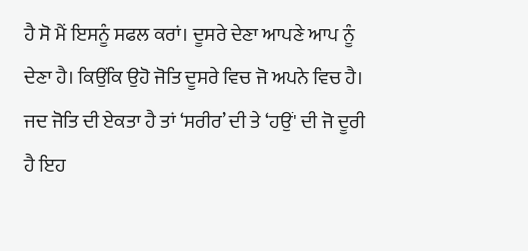ਹੈ ਸੋ ਮੈਂ ਇਸਨੂੰ ਸਫਲ ਕਰਾਂ। ਦੂਸਰੇ ਦੇਣਾ ਆਪਣੇ ਆਪ ਨੂੰ ਦੇਣਾ ਹੈ। ਕਿਉਂਕਿ ਉਹੋ ਜੋਤਿ ਦੂਸਰੇ ਵਿਚ ਜੋ ਅਪਨੇ ਵਿਚ ਹੈ। ਜਦ ਜੋਤਿ ਦੀ ਏਕਤਾ ਹੈ ਤਾਂ ‘ਸਰੀਰ’ ਦੀ ਤੇ ‘ਹਉਂ' ਦੀ ਜੋ ਦੂਰੀ ਹੈ ਇਹ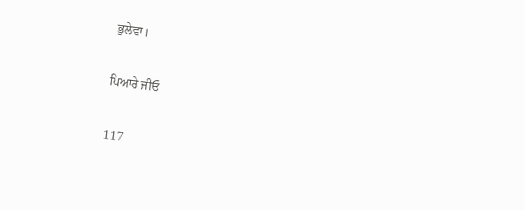ਭੁਲੇਵਾ।

ਪਿਆਰੇ ਜੀਓ

117